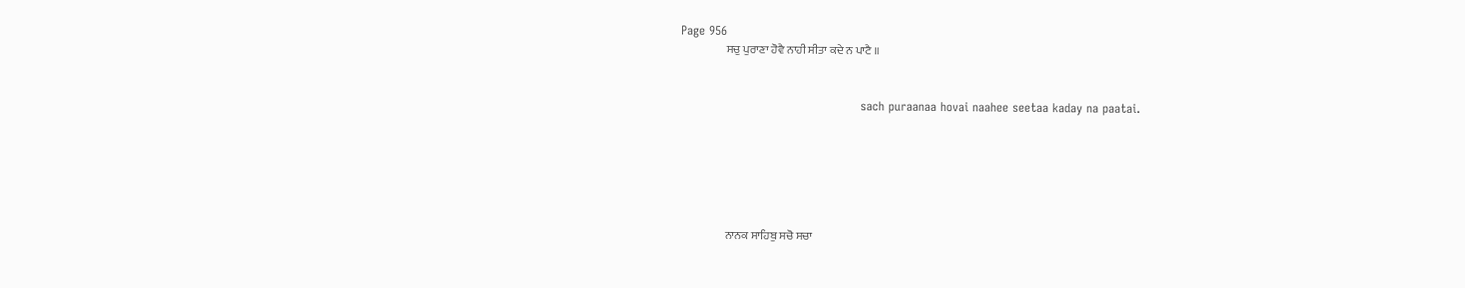Page 956
                    ਸਚੁ ਪੁਰਾਣਾ ਹੋਵੈ ਨਾਹੀ ਸੀਤਾ ਕਦੇ ਨ ਪਾਟੈ ॥


                                             sach puraanaa hovai naahee seetaa kaday na paatai.






                    ਨਾਨਕ ਸਾਹਿਬੁ ਸਚੋ ਸਚਾ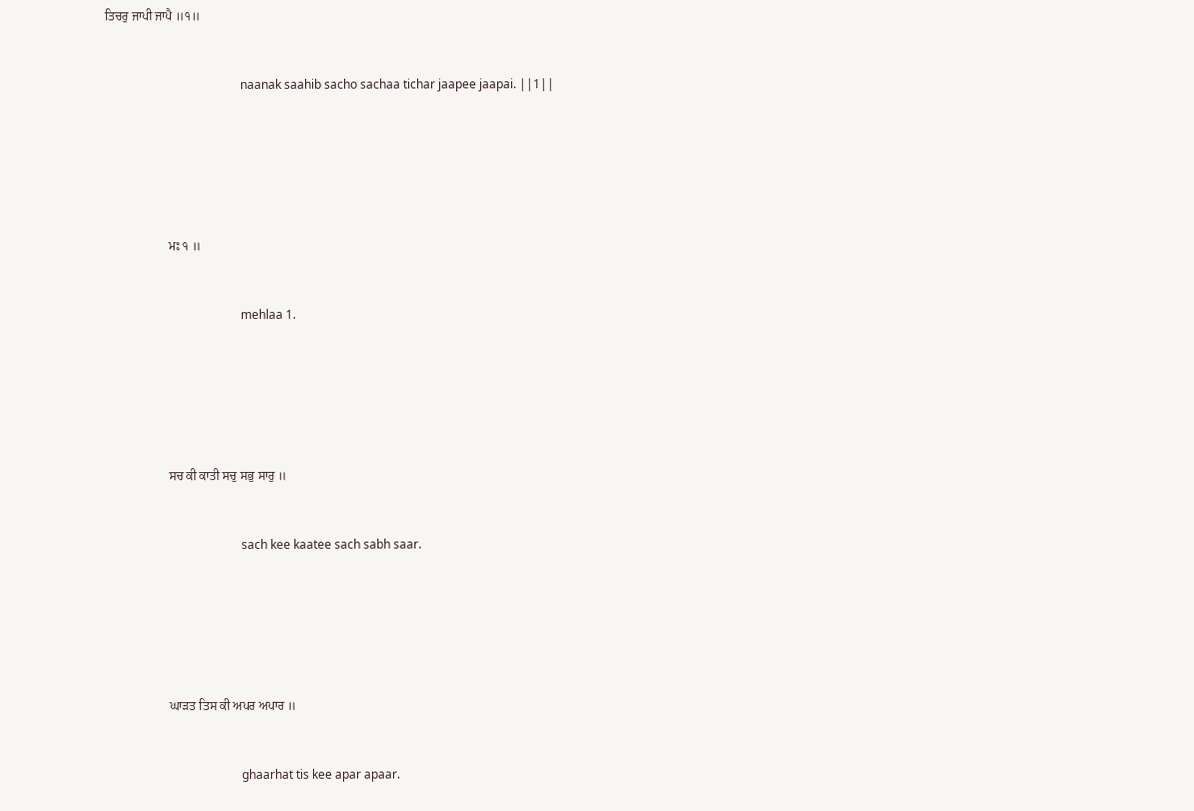ਤਿਚਰੁ ਜਾਪੀ ਜਾਪੈ ॥੧॥


                                             naanak saahib sacho sachaa tichar jaapee jaapai. ||1||






                    ਮਃ ੧ ॥


                                             mehlaa 1.






                    ਸਚ ਕੀ ਕਾਤੀ ਸਚੁ ਸਭੁ ਸਾਰੁ ॥


                                             sach kee kaatee sach sabh saar.






                    ਘਾੜਤ ਤਿਸ ਕੀ ਅਪਰ ਅਪਾਰ ॥


                                             ghaarhat tis kee apar apaar.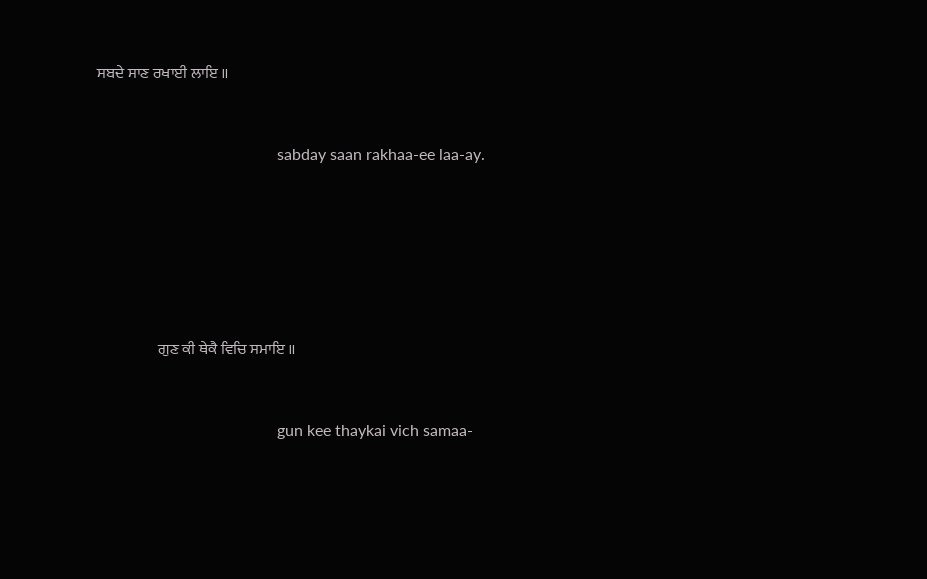ਸਬਦੇ ਸਾਣ ਰਖਾਈ ਲਾਇ ॥


                                             sabday saan rakhaa-ee laa-ay.






                    ਗੁਣ ਕੀ ਥੇਕੈ ਵਿਚਿ ਸਮਾਇ ॥


                                             gun kee thaykai vich samaa-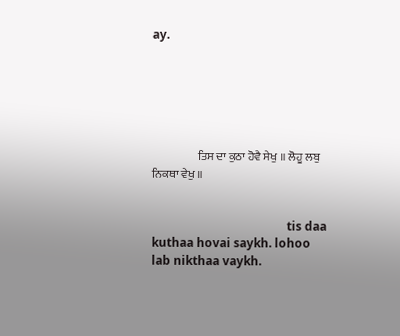ay.






                    ਤਿਸ ਦਾ ਕੁਠਾ ਹੋਵੈ ਸੇਖੁ ॥ ਲੋਹੂ ਲਬੁ ਨਿਕਥਾ ਵੇਖੁ ॥


                                             tis daa kuthaa hovai saykh. lohoo lab nikthaa vaykh.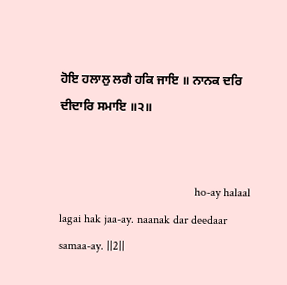ਹੋਇ ਹਲਾਲੁ ਲਗੈ ਹਕਿ ਜਾਇ ॥ ਨਾਨਕ ਦਰਿ ਦੀਦਾਰਿ ਸਮਾਇ ॥੨॥


                                             ho-ay halaal lagai hak jaa-ay. naanak dar deedaar samaa-ay. ||2||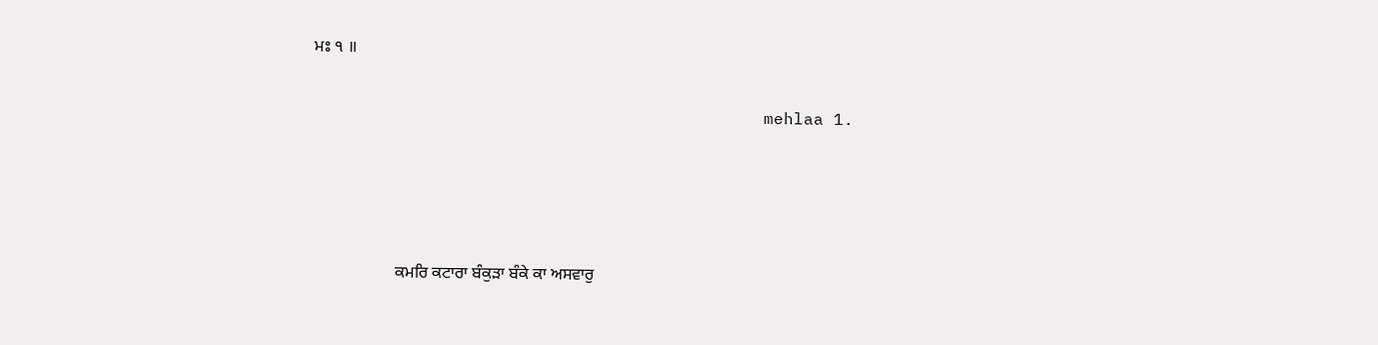ਮਃ ੧ ॥


                                             mehlaa 1.






                    ਕਮਰਿ ਕਟਾਰਾ ਬੰਕੁੜਾ ਬੰਕੇ ਕਾ ਅਸਵਾਰੁ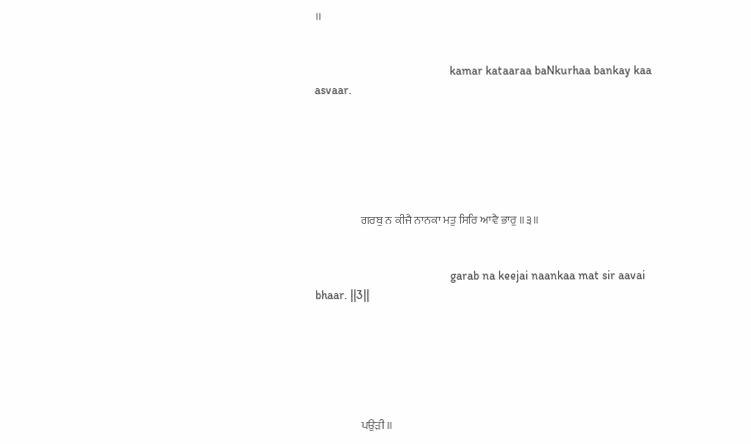॥


                                             kamar kataaraa baNkurhaa bankay kaa asvaar.






                    ਗਰਬੁ ਨ ਕੀਜੈ ਨਾਨਕਾ ਮਤੁ ਸਿਰਿ ਆਵੈ ਭਾਰੁ ॥੩॥


                                             garab na keejai naankaa mat sir aavai bhaar. ||3||






                    ਪਉੜੀ ॥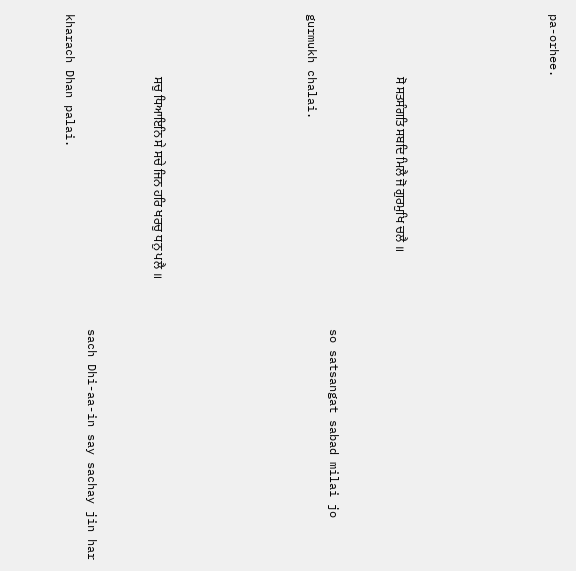pa-orhee.






                    ਸੋ ਸਤਸੰਗਤਿ ਸਬਦਿ ਮਿਲੈ ਜੋ ਗੁਰਮੁਖਿ ਚਲੈ ॥


                                             so satsangat sabad milai jo gurmukh chalai.






                    ਸਚੁ ਧਿਆਇਨਿ ਸੇ ਸਚੇ ਜਿਨ ਹਰਿ ਖਰਚੁ ਧਨੁ ਪਲੈ ॥


                                             sach Dhi-aa-in say sachay jin har kharach Dhan palai.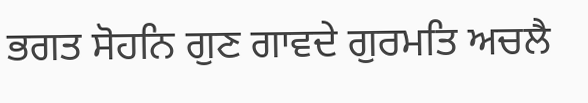ਭਗਤ ਸੋਹਨਿ ਗੁਣ ਗਾਵਦੇ ਗੁਰਮਤਿ ਅਚਲੈ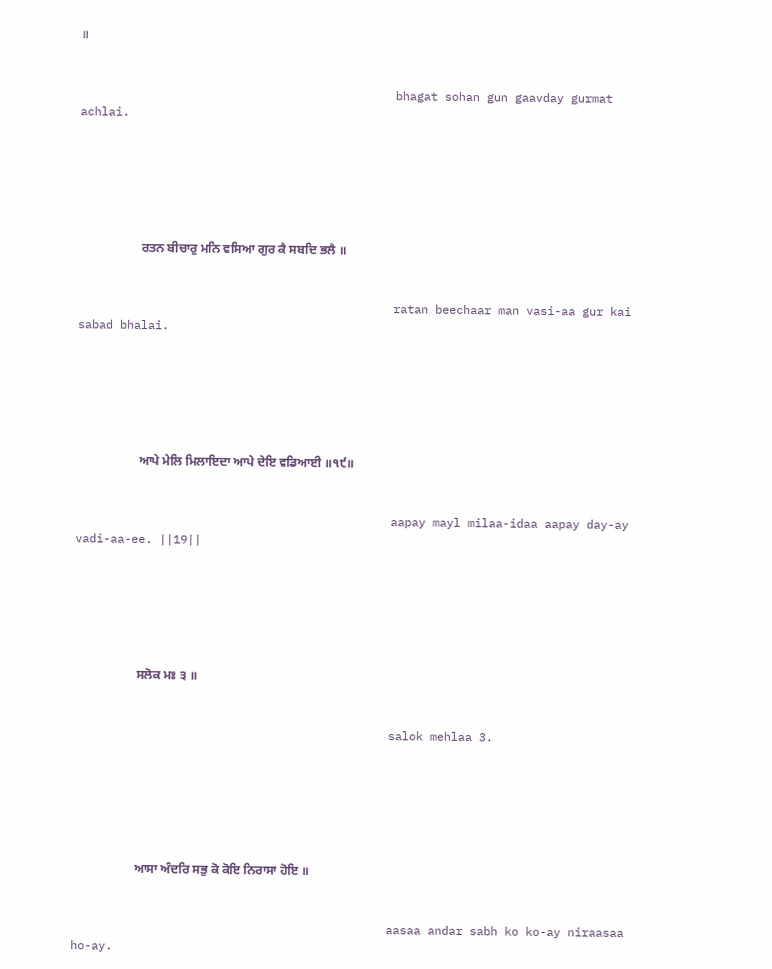॥


                                             bhagat sohan gun gaavday gurmat achlai.






                    ਰਤਨ ਬੀਚਾਰੁ ਮਨਿ ਵਸਿਆ ਗੁਰ ਕੈ ਸਬਦਿ ਭਲੈ ॥


                                             ratan beechaar man vasi-aa gur kai sabad bhalai.






                    ਆਪੇ ਮੇਲਿ ਮਿਲਾਇਦਾ ਆਪੇ ਦੇਇ ਵਡਿਆਈ ॥੧੯॥


                                             aapay mayl milaa-idaa aapay day-ay vadi-aa-ee. ||19||






                    ਸਲੋਕ ਮਃ ੩ ॥


                                             salok mehlaa 3.






                    ਆਸਾ ਅੰਦਰਿ ਸਭੁ ਕੋ ਕੋਇ ਨਿਰਾਸਾ ਹੋਇ ॥


                                             aasaa andar sabh ko ko-ay niraasaa ho-ay.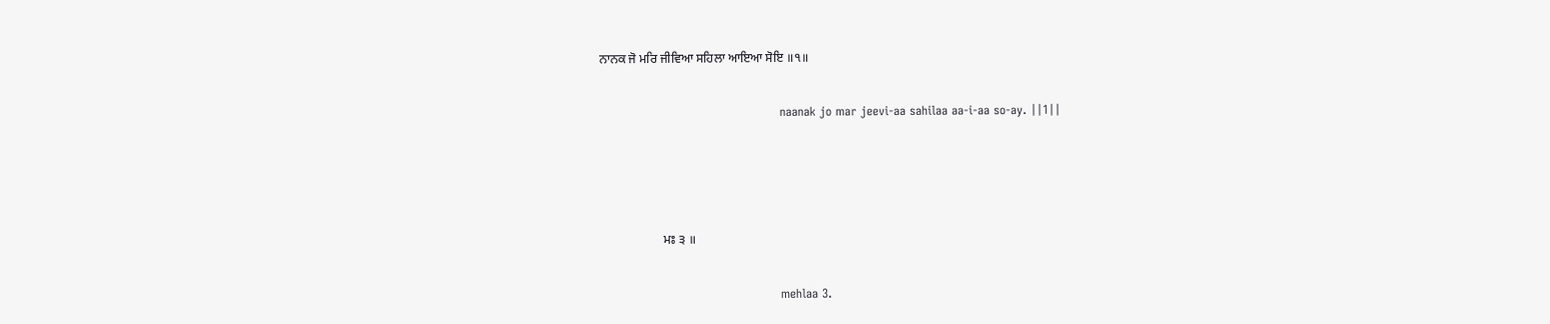ਨਾਨਕ ਜੋ ਮਰਿ ਜੀਵਿਆ ਸਹਿਲਾ ਆਇਆ ਸੋਇ ॥੧॥


                                             naanak jo mar jeevi-aa sahilaa aa-i-aa so-ay. ||1||






                    ਮਃ ੩ ॥


                                             mehlaa 3.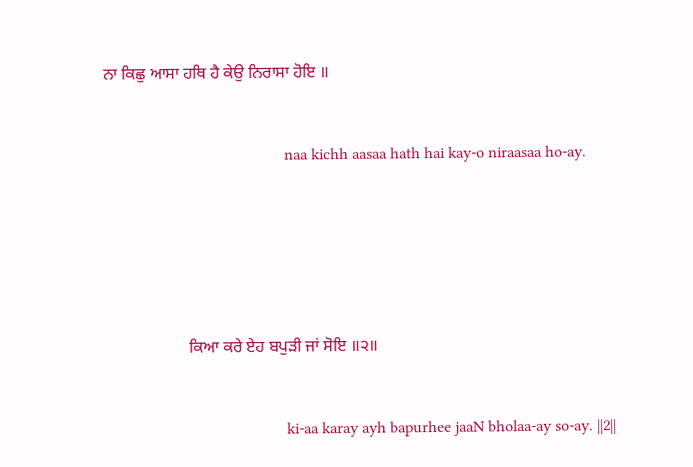ਨਾ ਕਿਛੁ ਆਸਾ ਹਥਿ ਹੈ ਕੇਉ ਨਿਰਾਸਾ ਹੋਇ ॥


                                             naa kichh aasaa hath hai kay-o niraasaa ho-ay.






                    ਕਿਆ ਕਰੇ ਏਹ ਬਪੁੜੀ ਜਾਂ ਸੋਇ ॥੨॥


                                             ki-aa karay ayh bapurhee jaaN bholaa-ay so-ay. ||2||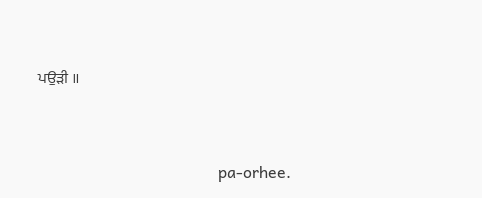ਪਉੜੀ ॥


                                             pa-orhee.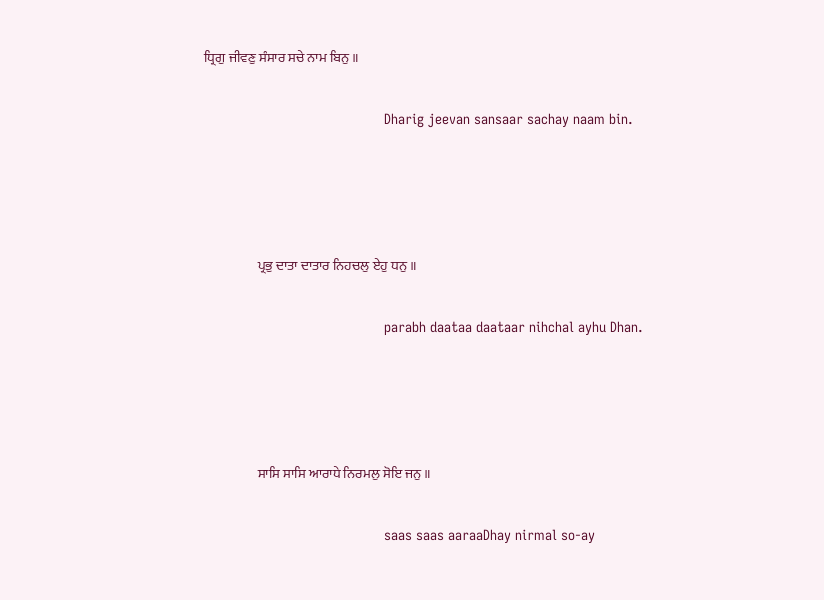ਧ੍ਰਿਗੁ ਜੀਵਣੁ ਸੰਸਾਰ ਸਚੇ ਨਾਮ ਬਿਨੁ ॥


                                             Dharig jeevan sansaar sachay naam bin.






                    ਪ੍ਰਭੁ ਦਾਤਾ ਦਾਤਾਰ ਨਿਹਚਲੁ ਏਹੁ ਧਨੁ ॥


                                             parabh daataa daataar nihchal ayhu Dhan.






                    ਸਾਸਿ ਸਾਸਿ ਆਰਾਧੇ ਨਿਰਮਲੁ ਸੋਇ ਜਨੁ ॥


                                             saas saas aaraaDhay nirmal so-ay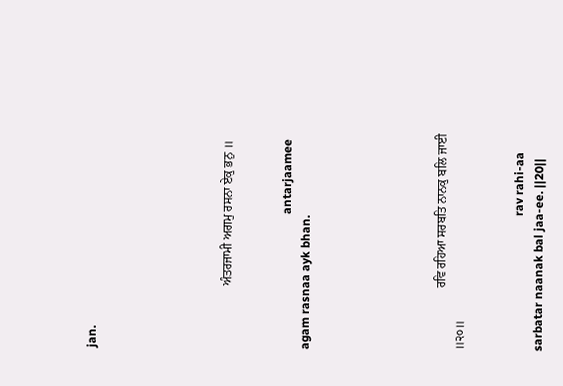jan.






                    ਅੰਤਰਜਾਮੀ ਅਗਮੁ ਰਸਨਾ ਏਕੁ ਭਨੁ ॥


                                             antarjaamee agam rasnaa ayk bhan.






                    ਰਵਿ ਰਹਿਆ ਸਰਬਤਿ ਨਾਨਕੁ ਬਲਿ ਜਾਈ ॥੨੦॥


                                             rav rahi-aa sarbatar naanak bal jaa-ee. ||20||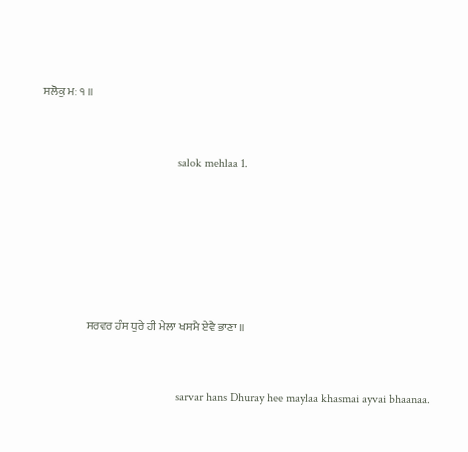ਸਲੋਕੁ ਮਃ ੧ ॥


                                             salok mehlaa 1.






                    ਸਰਵਰ ਹੰਸ ਧੁਰੇ ਹੀ ਮੇਲਾ ਖਸਮੈ ਏਵੈ ਭਾਣਾ ॥


                                             sarvar hans Dhuray hee maylaa khasmai ayvai bhaanaa.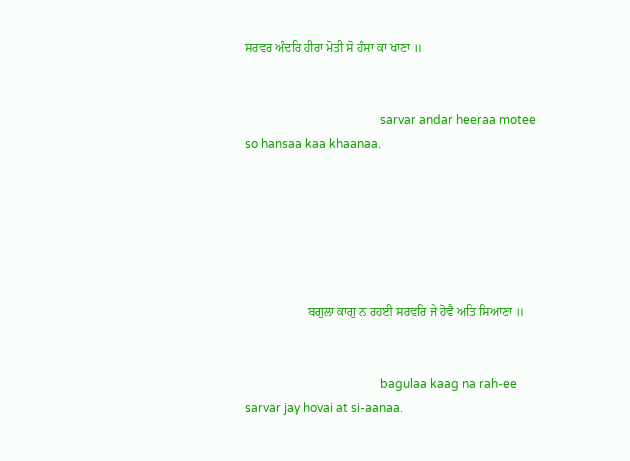ਸਰਵਰ ਅੰਦਰਿ ਹੀਰਾ ਮੋਤੀ ਸੋ ਹੰਸਾ ਕਾ ਖਾਣਾ ॥


                                             sarvar andar heeraa motee so hansaa kaa khaanaa.






                    ਬਗੁਲਾ ਕਾਗੁ ਨ ਰਹਈ ਸਰਵਰਿ ਜੇ ਹੋਵੈ ਅਤਿ ਸਿਆਣਾ ॥


                                             bagulaa kaag na rah-ee sarvar jay hovai at si-aanaa.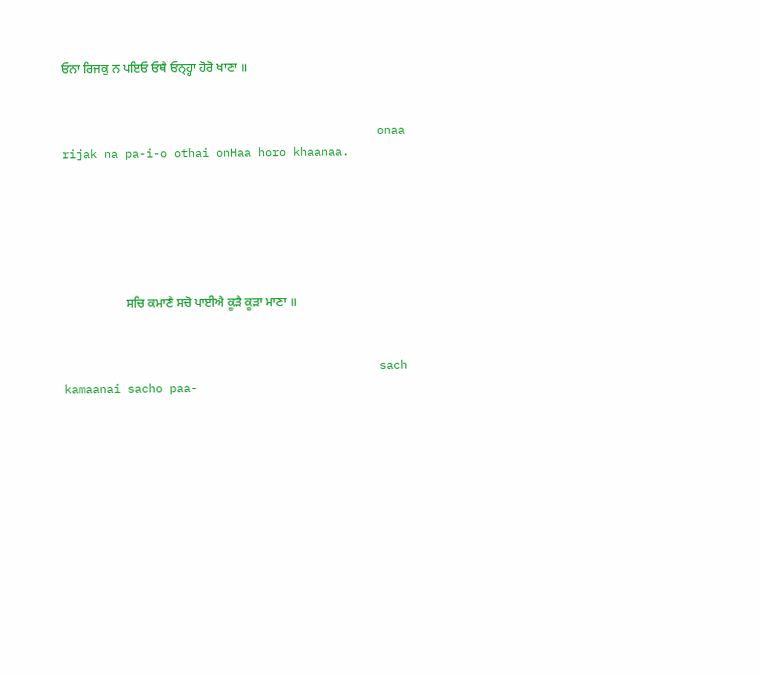ਓਨਾ ਰਿਜਕੁ ਨ ਪਇਓ ਓਥੈ ਓਨ੍ਹ੍ਹਾ ਹੋਰੋ ਖਾਣਾ ॥


                                             onaa rijak na pa-i-o othai onHaa horo khaanaa.






                    ਸਚਿ ਕਮਾਣੈ ਸਚੋ ਪਾਈਐ ਕੂੜੈ ਕੂੜਾ ਮਾਣਾ ॥


                                             sach kamaanai sacho paa-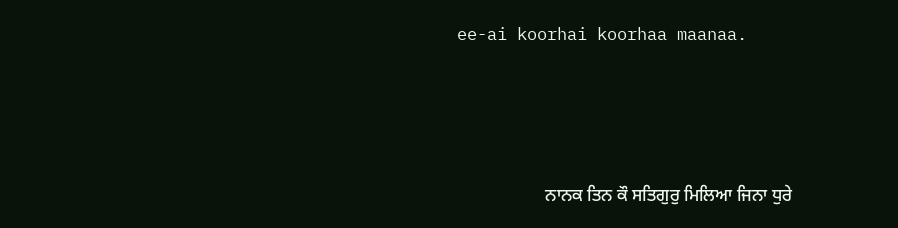ee-ai koorhai koorhaa maanaa.






                    ਨਾਨਕ ਤਿਨ ਕੌ ਸਤਿਗੁਰੁ ਮਿਲਿਆ ਜਿਨਾ ਧੁਰੇ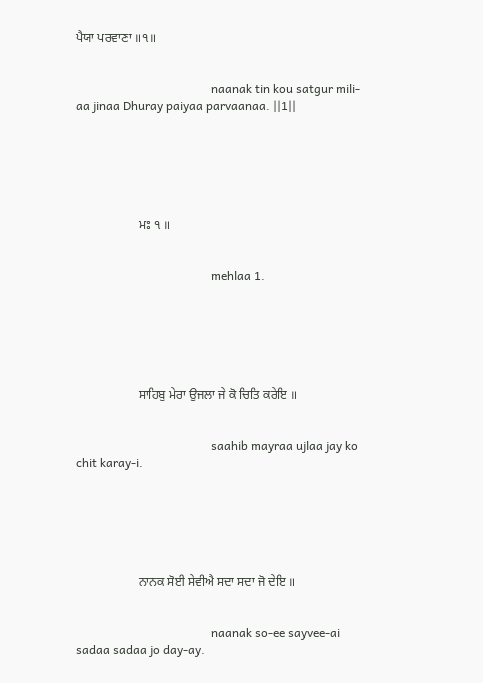ਪੈਯਾ ਪਰਵਾਣਾ ॥੧॥


                                             naanak tin kou satgur mili-aa jinaa Dhuray paiyaa parvaanaa. ||1||






                    ਮਃ ੧ ॥


                                             mehlaa 1.






                    ਸਾਹਿਬੁ ਮੇਰਾ ਉਜਲਾ ਜੇ ਕੋ ਚਿਤਿ ਕਰੇਇ ॥


                                             saahib mayraa ujlaa jay ko chit karay-i.






                    ਨਾਨਕ ਸੋਈ ਸੇਵੀਐ ਸਦਾ ਸਦਾ ਜੋ ਦੇਇ ॥


                                             naanak so-ee sayvee-ai sadaa sadaa jo day-ay.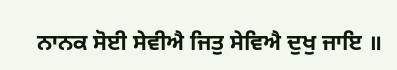ਨਾਨਕ ਸੋਈ ਸੇਵੀਐ ਜਿਤੁ ਸੇਵਿਐ ਦੁਖੁ ਜਾਇ ॥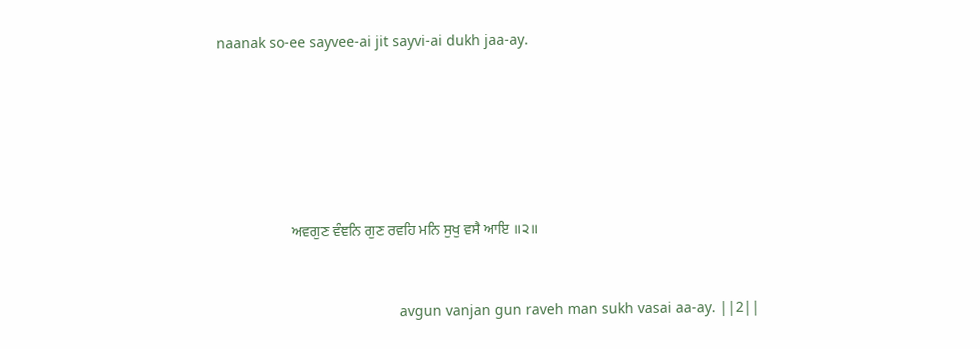naanak so-ee sayvee-ai jit sayvi-ai dukh jaa-ay.






                    ਅਵਗੁਣ ਵੰਞਨਿ ਗੁਣ ਰਵਹਿ ਮਨਿ ਸੁਖੁ ਵਸੈ ਆਇ ॥੨॥


                                             avgun vanjan gun raveh man sukh vasai aa-ay. ||2||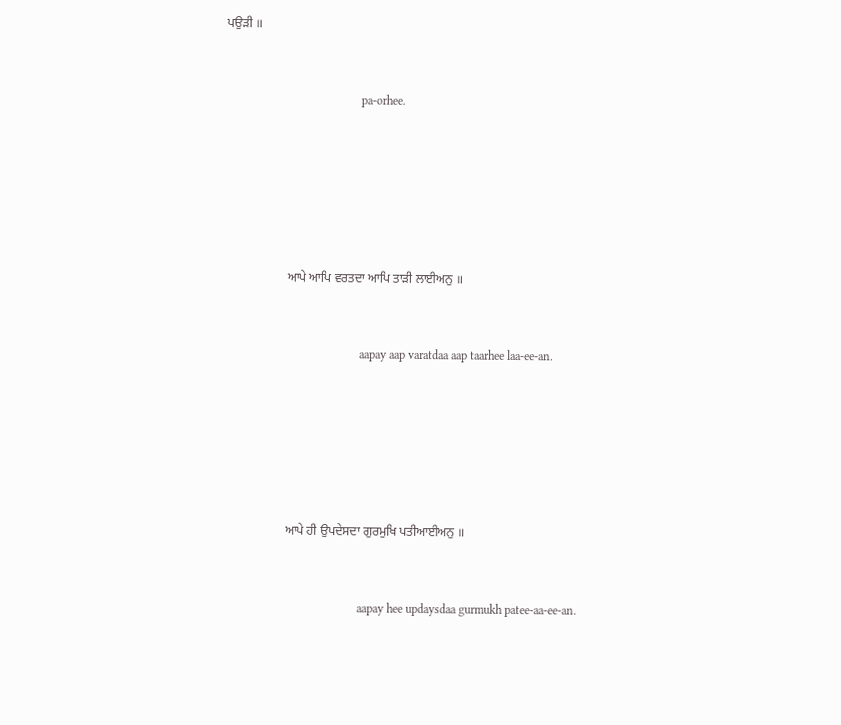ਪਉੜੀ ॥


                                             pa-orhee.






                    ਆਪੇ ਆਪਿ ਵਰਤਦਾ ਆਪਿ ਤਾੜੀ ਲਾਈਅਨੁ ॥


                                             aapay aap varatdaa aap taarhee laa-ee-an.






                    ਆਪੇ ਹੀ ਉਪਦੇਸਦਾ ਗੁਰਮੁਖਿ ਪਤੀਆਈਅਨੁ ॥


                                             aapay hee updaysdaa gurmukh patee-aa-ee-an.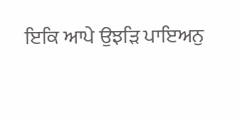ਇਕਿ ਆਪੇ ਉਝੜਿ ਪਾਇਅਨੁ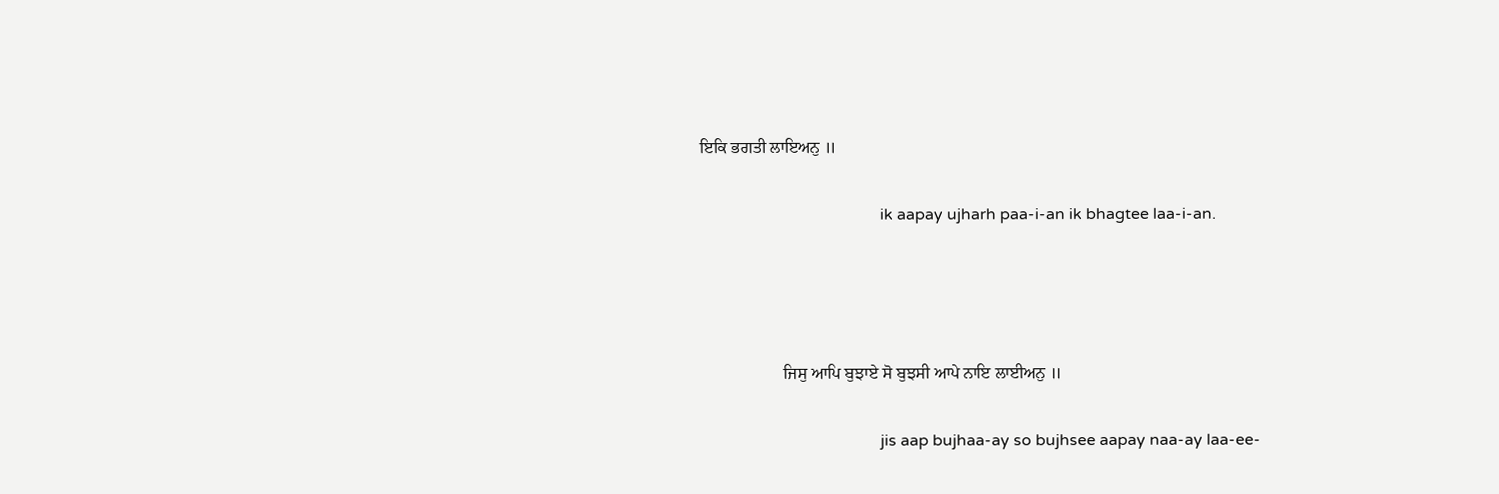ਇਕਿ ਭਗਤੀ ਲਾਇਅਨੁ ॥


                                             ik aapay ujharh paa-i-an ik bhagtee laa-i-an.






                    ਜਿਸੁ ਆਪਿ ਬੁਝਾਏ ਸੋ ਬੁਝਸੀ ਆਪੇ ਨਾਇ ਲਾਈਅਨੁ ॥


                                             jis aap bujhaa-ay so bujhsee aapay naa-ay laa-ee-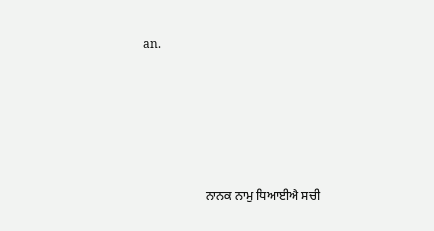an.






                    ਨਾਨਕ ਨਾਮੁ ਧਿਆਈਐ ਸਚੀ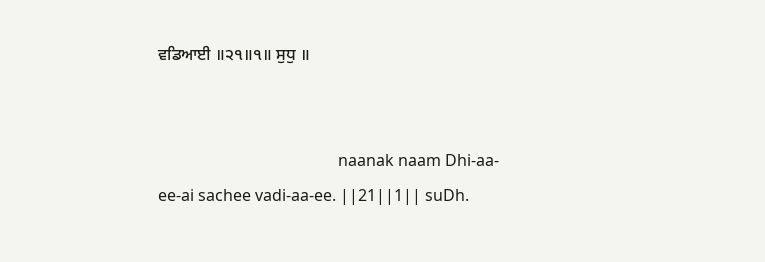ਵਡਿਆਈ ॥੨੧॥੧॥ ਸੁਧੁ ॥


                                             naanak naam Dhi-aa-ee-ai sachee vadi-aa-ee. ||21||1|| suDh.